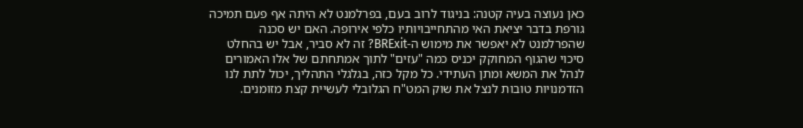כאן נעוצה בעיה קטנה: בניגוד לרוב בעם, בפרלמנט לא היתה אף פעם תמיכה גורפת בדבר יציאת האי מהתחייבויותיו כלפי אירופה. האם יש סכנה שהפרלמנט לא יאפשר את מימוש ה-BRExit? זה לא סביר, אבל יש בהחלט סיכוי שהגוף המחוקק יכניס כמה "עזים" לתוך אמתחתם של אלו האמורים לנהל את המשא ומתן העתידי. כל מקל כזה, בגלגלי התהליך, יכול לתת לנו הזדמנויות טובות לנצל את שוק המט"ח הגלובלי לעשיית קצת מזומנים.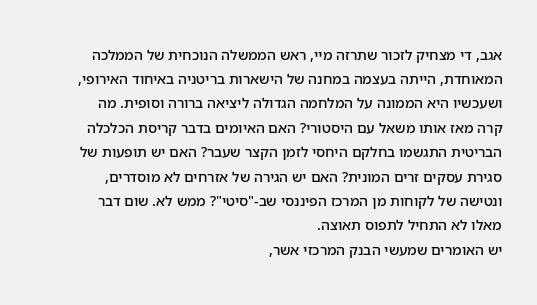אגב, די מצחיק לזכור שתרזה מיי, ראש הממשלה הנוכחית של הממלכה המאוחדת, הייתה בעצמה במחנה של הישארות בריטניה באיחוד האירופי, ושעכשיו היא הממונה על המלחמה הגדולה ליציאה ברורה וסופית. מה קרה מאז אותו משאל עם היסטורי? האם האיומים בדבר קריסת הכלכלה הבריטית התגשמו בחלקם היחסי לזמן הקצר שעבר? האם יש תופעות של סגירת עסקים זרים המונית? האם יש הגירה של אזרחים לא מוסדרים, ונטישה של לקוחות מן המרכז הפיננסי שב-"סיטי"? ממש לא. שום דבר מאלו לא התחיל לתפוס תאוצה.
יש האומרים שמעשי הבנק המרכזי אשר,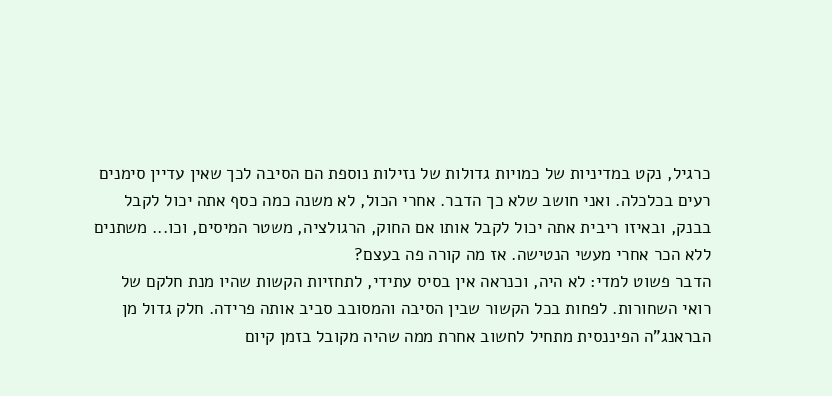כרגיל, נקט במדיניות של כמויות גדולות של נזילות נוספת הם הסיבה לכך שאין עדיין סימנים רעים בכלכלה. ואני חושב שלא כך הדבר. אחרי הכול, לא משנה כמה כסף אתה יכול לקבל בבנק, ובאיזו ריבית אתה יכול לקבל אותו אם החוק, הרגולציה, משטר המיסים, וכו... משתנים ללא הכר אחרי מעשי הנטישה. אז מה קורה פה בעצם?
הדבר פשוט למדי: לא היה, וכנראה אין בסיס עתידי, לתחזיות הקשות שהיו מנת חלקם של רואי השחורות. לפחות בכל הקשור שבין הסיבה והמסובב סביב אותה פרידה. חלק גדול מן הבראנג"ה הפיננסית מתחיל לחשוב אחרת ממה שהיה מקובל בזמן קיום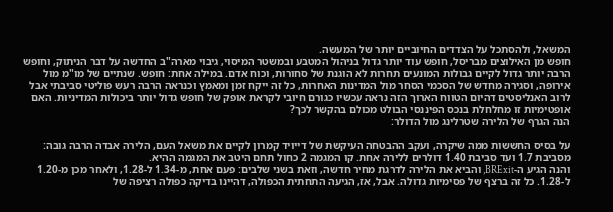המשאל, ולהסתכל על הצדדים החיוביים יותר של המעשה.
חופש מן האילוצים מבריסל, חופש עוד יותר גדול בניהול המטבע ובמשטר המיסוי, גיבוי מארה"ב החדשה על דבר הניתוק, וחופש הרבה יותר גדול לקיים גבולות המונעים תחרות לא הוגנת של סחורות, וכוח אדם. במילה אחת: חופש. שנתיים של מו"מ מול אירופה, וסגירה מחדש של הסכמי הסחר מול המדינות האחרות, כל זה ייקח זמן ומאמץ וכנראה הרבה רעש פוליטי סביבתי אבל לרוב האנליסטים דהיום הטווח הארוך הזה נראה עכשיו כגורם חיובי לקראת אופק של חופש גדול יותר ביכולות המדיניות. האם אופטימיות זו מחלחלת בנכס הפיננסי הבולט מכולם בהקשר לכך?
הנה הגרף של הלירה שטרלינג מול הדולר:

על בסיס החששות ממה שיקרה, ועקב ההבטחה העיקשת של דייויד קמרון לקיים את משאל העם, הלירה אבדה הרבה גובה: מסביבת 1.7 ועד סביבת 1.40 דולרים ללירה אחת. קו המגמה 2 כחול תחם היטב את המגמה ההיא.
והנה הגיע ה-BRExit, והביא את הלירה לדרגת מחיר חדשה, וזאת בשני שלבים: פעם אחת, מ-1.34 ל-1.28, ולאחר מכן מ-1.20 ל-1.28. כל זה ברצף של פסימיות גדולה. אבל, אז, הגיעה התחתית הכפולה, דהיינו בדיקה כפולה רציפה של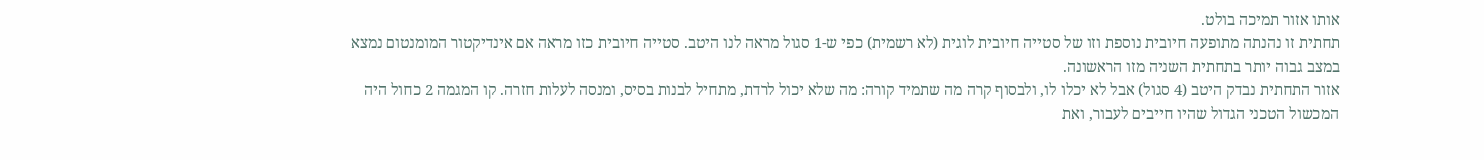אותו אזור תמיכה בולט.
תחתית זו נהנתה מתופעה חיובית נוספת וזו של סטייה חיובית לוגית (לא רשמית) כפי ש-1 סגול מראה לנו היטב. סטייה חיובית כזו מראה אם אינדיקטור המומנטום נמצא במצב גבוה יותר בתחתית השניה מזו הראשונה.
אזור התחתית נבדק היטב (4 סגול) אבל לא יכלו לו, ולבסוף קרה מה שתמיד קורה: מה שלא יכול לרדת, מתחיל לבנות בסיס, ומנסה לעלות חזרה. קו המגמה 2 כחול היה המכשול הטכני הגדול שהיו חייבים לעבור, ואת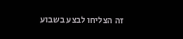זה הצליחו לבצע בשבוע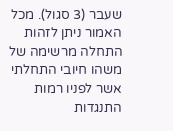שעבר (3 סגול). מכל האמור ניתן לזהות התחלה מרשימה של משהו חיובי התחלתי אשר לפניו רמות התנגדות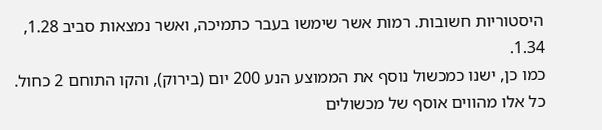היסטוריות חשובות. רמות אשר שימשו בעבר כתמיכה, ואשר נמצאות סביב 1.28, 1.34.
כמו כן, ישנו כמכשול נוסף את הממוצע הנע 200 יום (בירוק), והקו התוחם 2 כחול.
כל אלו מהווים אוסף של מכשולים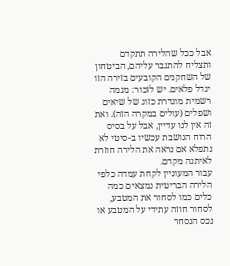אבל ככל שהלירה תתקדם ותצליח להתגבר עליהם, הביטחון של השחקנים הקובעים בזירה הזו יגדל פלאים. יש לזכור: מגמה רשמית מוגדרת כזוג של שיאים ושפלים (עולים במקרה הזה). ואת זה אין לנו עדיין, אבל על בסיס הרוח הנושבת עכשיו ב-סיטי לא נתפלא אם נראה את הלירה חוזרת לאיתנה מקדם.
עבור המעוניין לקחת עמדה כלפי הלירה הבריטית נמצאים כמה כלים כמו לסחור את המטבע, לסחור חוזה עתידי על המטבע או נכס הנסחר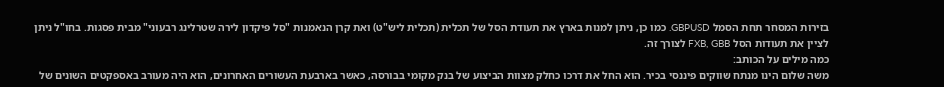בזירות המסחר תחת הסמל GBPUSD. כמו כן, ניתן למנות בארץ את תעודת הסל של תכלית (תכלית ליש"ט) ואת קרן הנאמנות "סל פיקדון לירה שטרלינג רבעוני" מבית פסגות. בחו"ל ניתן לציין את תעודות הסל FXB, GBB לצורך זה.
כמה מילים על הכותב:
משה שלום הינו מנתח שווקים פיננסי בכיר. הוא החל את דרכו כחלק מצוות הביצוע של בנק מקומי בבורסה, כאשר בארבעת העשורים האחרונים, הוא היה מעורב באספקטים השונים של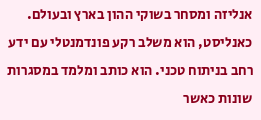אנליזה ומסחר בשוקי ההון בארץ ובעולם. כאנליסט, הוא משלב רקע פונדמנטלי עם ידע רחב בניתוח טכני. הוא כותב ומלמד במסגרות שונות כאשר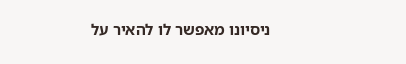ניסיונו מאפשר לו להאיר על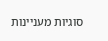סוגיות מעניינות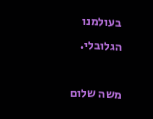בעולמנו הגלובלי.

משה שלום